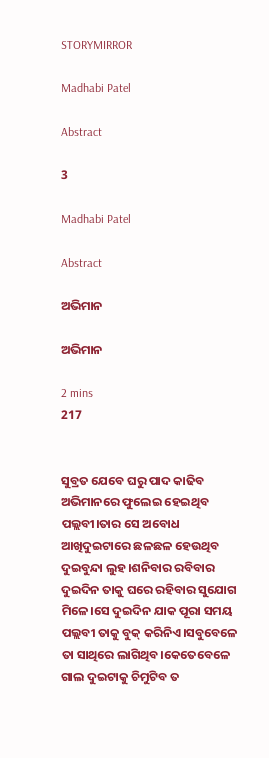STORYMIRROR

Madhabi Patel

Abstract

3

Madhabi Patel

Abstract

ଅଭିମାନ

ଅଭିମାନ

2 mins
217


ସୁବ୍ରତ ଯେବେ ଘରୁ ପାଦ କାଢିବ ଅଭିମାନରେ ଫୁଲେଇ ହେଇଥିବ ପଲ୍ଲବୀ।ତାର ସେ ଅବୋଧ ଆଖିଦୁଇଟାରେ ଛଳଛଳ ହେଉଥିବ ଦୁଇବୁନ୍ଦା ଲୁହ।ଶନିବାର ରବିବାର ଦୁଇଦିନ ତାକୁ ଘରେ ରହିବାର ସୁଯୋଗ ମିଳେ।ସେ ଦୁଇଦିନ ଯାକ ପୂରା ସମୟ ପଲ୍ଲବୀ ତାକୁ ବୁକ୍ କରିନିଏ।ସବୁବେଳେ ତା ସାଥିରେ ଲାଗିଥିବ।କେତେବେଳେ ଗାଲ ଦୁଇଟାକୁ ଚିମୁଟିବ ତ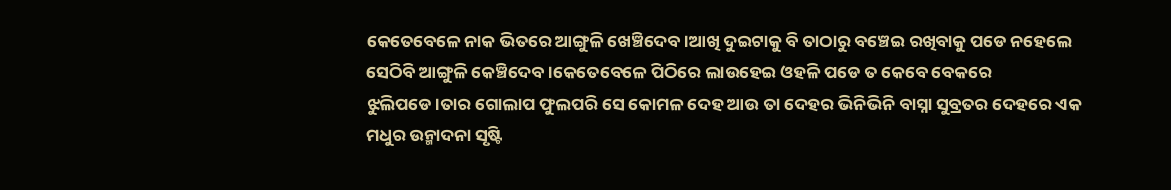କେତେବେଳେ ନାକ ଭିତରେ ଆଙ୍ଗୁଳି ଖେଞ୍ଚିଦେବ।ଆଖି ଦୁଇଟାକୁ ବି ତାଠାରୁ ବଞ୍ଚେଇ ରଖିବାକୁ ପଡେ ନହେଲେ ସେଠିବି ଆଙ୍ଗୁଳି କେଞ୍ଚିଦେବ।କେତେବେଳେ ପିଠିରେ ଲାଉହେଇ ଓହଳି ପଡେ ତ କେବେ ବେକରେ ଝୁଲିପଡେ।ତାର ଗୋଲାପ ଫୁଲପରି ସେ କୋମଳ ଦେହ ଆଉ ତା ଦେହର ଭିନିଭିନି ବାସ୍ନା ସୁବ୍ରତର ଦେହରେ ଏକ ମଧୁର ଉନ୍ମାଦନା ସୃଷ୍ଟି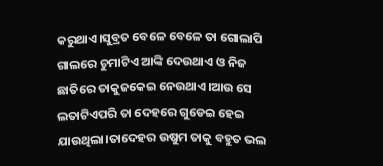କରୁଥାଏ।ସୁବ୍ରତ ବେଳେ ବେଳେ ତା ଗୋଲାପି ଗାଲରେ ଚୁମାଟିଏ ଆଙ୍କି ଦେଉଥାଏ ଓ ନିଜ ଛାତିରେ ତାକୁଜକେଇ ନେଉଥାଏ।ଆଉ ସେ ଲତାଟିଏପରି ତା ଦେହରେ ଗୁଡେଇ ହେଇ ଯାଉଥିଲା।ତାଦେହର ଉଷୁମ ତାକୁ ବହୁତ ଭଲ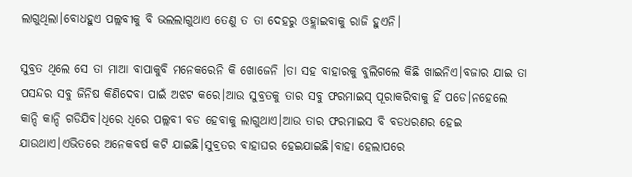ଲାଗୁଥିଲା।ବୋଧହୁଏ ପଲ୍ଲବୀକୁ ବି ଭଲଲାଗୁଥାଏ ତେଣୁ ତ ତା ଦେହରୁ ଓହ୍ଲାଇବାକୁ ରାଜି ହୁଏନି।

ସୁବ୍ରତ ଥିଲେ ସେ ତା ମାଆ ବାପାକୁବି ମନେକରେନି କି ଖୋଜେନି ।ତା ସହ ବାହାରକୁ ବୁଲିଗଲେ କିଛି ଖାଇନିଏ।ବଜାର ଯାଇ ତା ପସନ୍ଦର ସବୁ ଜିନିଷ କିଣିଦେବା ପାଇଁ ଅଝଟ କରେ।ଆଉ ସୁବ୍ରତକୁ ତାର ସବୁ ଫରମାଇସ୍ ପୂରାକରିବାକୁ ହିଁ ପଡେ।ନହେଲେ କାନ୍ଦି କାନ୍ଦି ଗଡିଯିବ।ଧିରେ ଧିରେ ପଲ୍ଲବୀ ବଡ ହେବାକୁ ଲାଗୁଥାଏ।ଆଉ ତାର ଫରମାଇସ ବି ବଡଧରଣର ହେଇ ଯାଉଥାଏ।ଏଭିତରେ ଅନେକବର୍ଷ କଟି ଯାଇଛି।ସୁବ୍ରତର ବାହାଘର ହେଇଯାଇଛି।ବାହା ହେଲାପରେ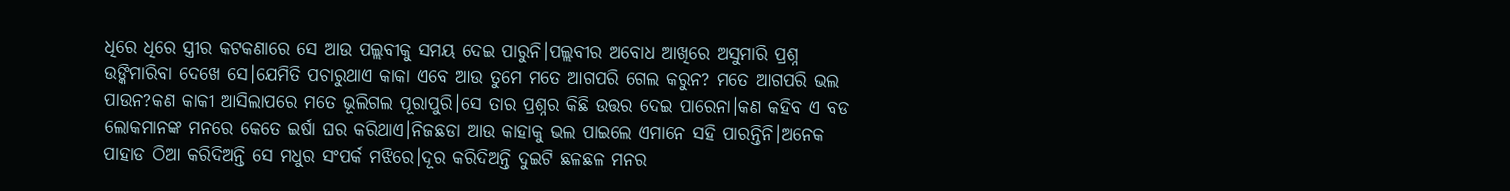ଧିରେ ଧିରେ ସ୍ତ୍ରୀର କଟକଣାରେ ସେ ଆଉ ପଲ୍ଲବୀକୁ ସମୟ ଦେଇ ପାରୁନି।ପଲ୍ଲବୀର ଅବୋଧ ଆଖିରେ ଅସୁମାରି ପ୍ରଶ୍ନ ଉଙ୍କିମାରିବା ଦେଖେ ସେ।ଯେମିତି ପଚାରୁଥାଏ କାକା ଏବେ ଆଉ ତୁମେ ମତେ ଆଗପରି ଗେଲ କରୁନ? ମତେ ଆଗପରି ଭଲ ପାଉନ?କଣ କାକୀ ଆସିଲାପରେ ମତେ ଭୂଲିଗଲ ପୂରାପୁରି।ସେ ତାର ପ୍ରଶ୍ନର କିଛି ଉତ୍ତର ଦେଇ ପାରେନା।କଣ କହିବ ଏ ବଡ ଲୋକମାନଙ୍କ ମନରେ କେତେ ଇର୍ଷା ଘର କରିଥାଏ।ନିଜଛଡା ଆଉ କାହାକୁ ଭଲ ପାଇଲେ ଏମାନେ ସହି ପାରନ୍ତିନି।ଅନେକ ପାହାଡ ଠିଆ କରିଦିଅନ୍ତି ସେ ମଧୁର ସଂପର୍କ ମଝିରେ।ଦୂର କରିଦିଅନ୍ତି ଦୁଇଟି ଛଳଛଳ ମନର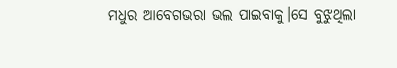ମଧୁର ଆବେଗଭରା ଭଲ ପାଇବାକୁ।ସେ ବୁଝୁଥିଲା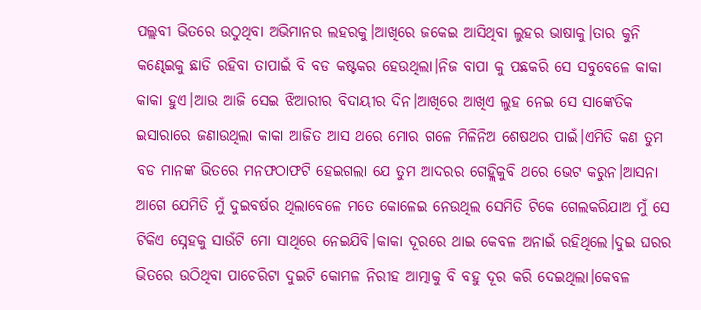ପଲ୍ଲବୀ ଭିତରେ ଉଠୁଥିବା ଅଭିମାନର ଲହରକୁ।ଆଖିରେ ଜକେଇ ଆସିଥିବା ଲୁହର ଭାଷାକୁ।ତାର କୁନି କଣ୍ଢେଇକୁ ଛାଡି ରହିବା ତାପାଇଁ ବି ବଡ କଷ୍ଟକର ହେଉଥିଲା।ନିଜ ବାପା କୁ ପଛକରି ସେ ସବୁବେଳେ କାକା କାକା ହୁଏ।ଆଉ ଆଜି ସେଇ ଝିଆରୀର ବିଦାୟୀର ଦିନ।ଆଖିରେ ଆଖିଏ ଲୁହ ନେଇ ସେ ସାଙ୍କେତିକ ଇସାରାରେ ଜଣାଉଥିଲା କାକା ଆଜିତ ଆସ ଥରେ ମୋର ଗଳେ ମିଳିନିଅ ଶେଷଥର ପାଇଁ।ଏମିତି କଣ ତୁମ ବଡ ମାନଙ୍କ ଭିତରେ ମନଫଠାଫଟି ହେଇଗଲା ଯେ ତୁମ ଆଦରର ଗେହ୍ଲିକୁବି ଥରେ ଭେଟ କରୁନ।ଆସନା ଆଗେ ଯେମିତି ମୁଁ ଦୁଇବର୍ଷର ଥିଲାବେଳେ ମତେ କୋଳେଇ ନେଉଥିଲ ସେମିତି ଟିକେ ଗେଲକରିଯାଅ ମୁଁ ସେ ଟିକିଏ ସ୍ନେହକୁ ସାଉଁଟି ମୋ ସାଥିରେ ନେଇଯିବି।କାକା ଦୂରରେ ଥାଇ କେବଳ ଅନାଇଁ ରହିଥିଲେ।ଦୁଇ ଘରର ଭିତରେ ଉଠିଥିବା ପାଚେରିଟା ଦୁଇଟି କୋମଳ ନିରୀହ ଆତ୍ମାକୁ ବି ବହୁ ଦୂର କରି ଦେଇଥିଲା।କେବଳ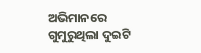ଅଭିମାନରେ ଗୁମୁରୁଥିଲା ଦୁଇଟି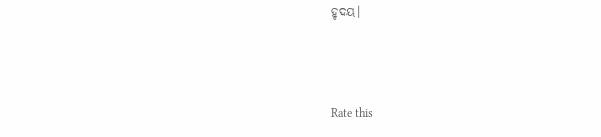ହୃଦୟ।



Rate this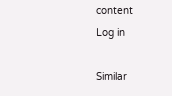content
Log in

Similar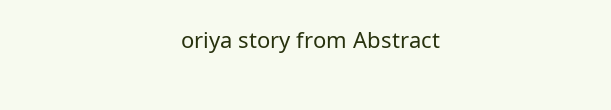oriya story from Abstract